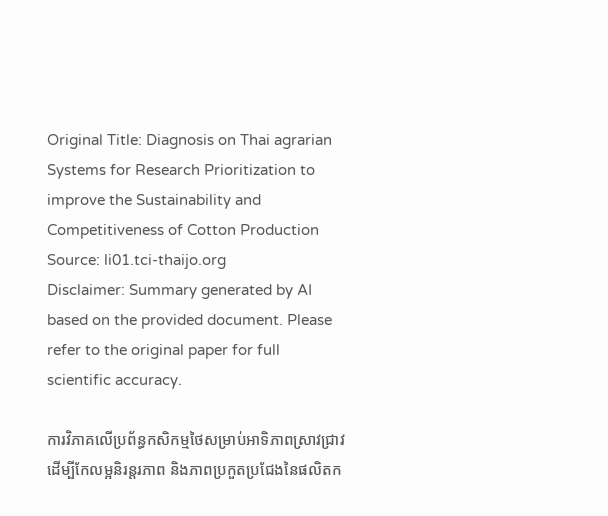Original Title: Diagnosis on Thai agrarian Systems for Research Prioritization to improve the Sustainability and Competitiveness of Cotton Production
Source: li01.tci-thaijo.org
Disclaimer: Summary generated by AI based on the provided document. Please refer to the original paper for full scientific accuracy.

ការវិភាគលើប្រព័ន្ធកសិកម្មថៃសម្រាប់អាទិភាពស្រាវជ្រាវដើម្បីកែលម្អនិរន្តរភាព និងភាពប្រកួតប្រជែងនៃផលិតក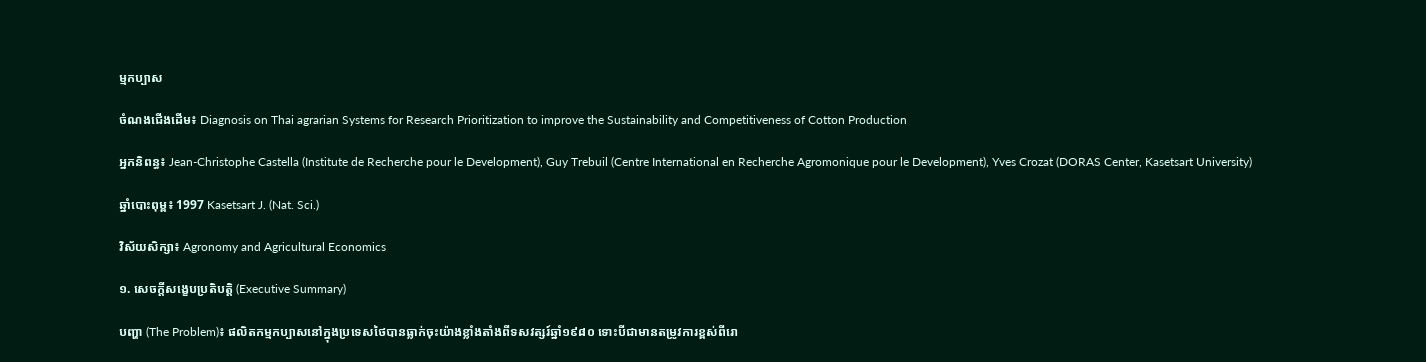ម្មកប្បាស

ចំណងជើងដើម៖ Diagnosis on Thai agrarian Systems for Research Prioritization to improve the Sustainability and Competitiveness of Cotton Production

អ្នកនិពន្ធ៖ Jean-Christophe Castella (Institute de Recherche pour le Development), Guy Trebuil (Centre International en Recherche Agromonique pour le Development), Yves Crozat (DORAS Center, Kasetsart University)

ឆ្នាំបោះពុម្ព៖ 1997 Kasetsart J. (Nat. Sci.)

វិស័យសិក្សា៖ Agronomy and Agricultural Economics

១. សេចក្តីសង្ខេបប្រតិបត្តិ (Executive Summary)

បញ្ហា (The Problem)៖ ផលិតកម្មកប្បាសនៅក្នុងប្រទេសថៃបានធ្លាក់ចុះយ៉ាងខ្លាំងតាំងពីទសវត្សរ៍ឆ្នាំ១៩៨០ ទោះបីជាមានតម្រូវការខ្ពស់ពីរោ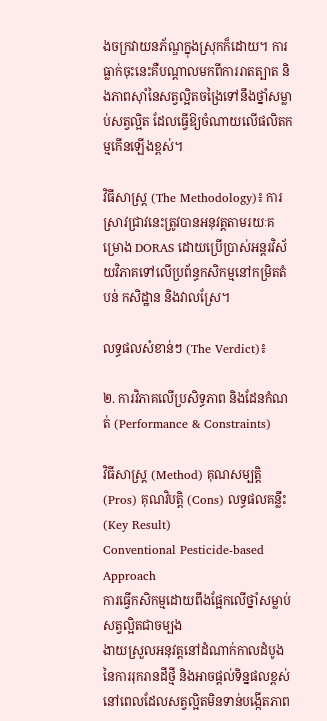ងចក្រវាយនភ័ណ្ឌក្នុងស្រុកក៏ដោយ។ ការធ្លាក់ចុះនេះគឺបណ្តាលមកពីការរាតត្បាត និងភាពស៊ាំនៃសត្វល្អិតចង្រៃទៅនឹងថ្នាំសម្លាប់សត្វល្អិត ដែលធ្វើឱ្យចំណាយលើផលិតកម្មកើនឡើងខ្ពស់។

វិធីសាស្ត្រ (The Methodology)៖ ការស្រាវជ្រាវនេះត្រូវបានអនុវត្តតាមរយៈគម្រោង DORAS ដោយប្រើប្រាស់អន្តរវិស័យវិភាគទៅលើប្រព័ន្ធកសិកម្មនៅកម្រិតតំបន់ កសិដ្ឋាន និងវាលស្រែ។

លទ្ធផលសំខាន់ៗ (The Verdict)៖

២. ការវិភាគលើប្រសិទ្ធភាព និងដែនកំណត់ (Performance & Constraints)

វិធីសាស្ត្រ (Method) គុណសម្បត្តិ (Pros) គុណវិបត្តិ (Cons) លទ្ធផលគន្លឹះ (Key Result)
Conventional Pesticide-based Approach
ការធ្វើកសិកម្មដោយពឹងផ្អែកលើថ្នាំសម្លាប់សត្វល្អិតជាចម្បង
ងាយស្រួលអនុវត្តនៅដំណាក់កាលដំបូងនៃការរុករានដីថ្មី និងអាចផ្តល់ទិន្នផលខ្ពស់នៅពេលដែលសត្វល្អិតមិនទាន់បង្កើតភាព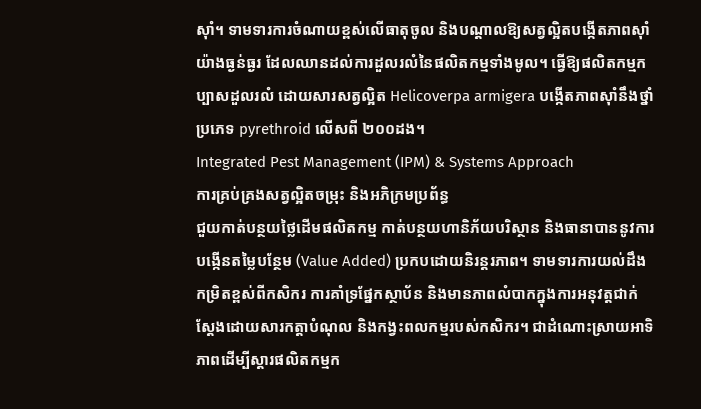ស៊ាំ។ ទាមទារការចំណាយខ្ពស់លើធាតុចូល និងបណ្តាលឱ្យសត្វល្អិតបង្កើតភាពស៊ាំយ៉ាងធ្ងន់ធ្ងរ ដែលឈានដល់ការដួលរលំនៃផលិតកម្មទាំងមូល។ ធ្វើឱ្យផលិតកម្មកប្បាសដួលរលំ ដោយសារសត្វល្អិត Helicoverpa armigera បង្កើតភាពស៊ាំនឹងថ្នាំប្រភេទ pyrethroid លើសពី ២០០ដង។
Integrated Pest Management (IPM) & Systems Approach
ការគ្រប់គ្រងសត្វល្អិតចម្រុះ និងអភិក្រមប្រព័ន្ធ
ជួយកាត់បន្ថយថ្លៃដើមផលិតកម្ម កាត់បន្ថយហានិភ័យបរិស្ថាន និងធានាបាននូវការបង្កើនតម្លៃបន្ថែម (Value Added) ប្រកបដោយនិរន្តរភាព។ ទាមទារការយល់ដឹងកម្រិតខ្ពស់ពីកសិករ ការគាំទ្រផ្នែកស្ថាប័ន និងមានភាពលំបាកក្នុងការអនុវត្តជាក់ស្តែងដោយសារកត្តាបំណុល និងកង្វះពលកម្មរបស់កសិករ។ ជាដំណោះស្រាយអាទិភាពដើម្បីស្តារផលិតកម្មក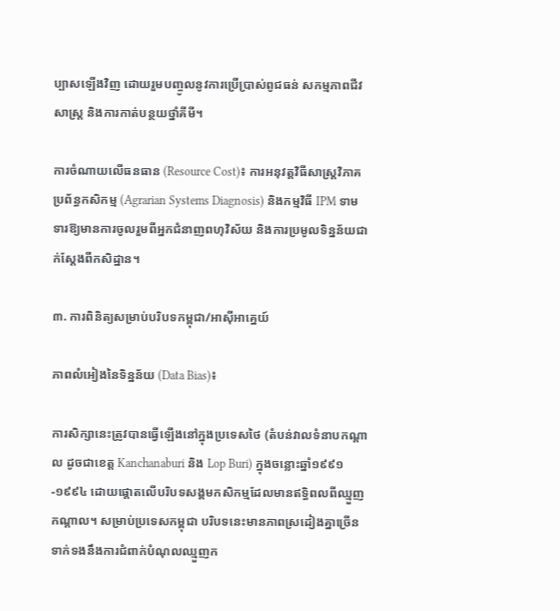ប្បាសឡើងវិញ ដោយរួមបញ្ចូលនូវការប្រើប្រាស់ពូជធន់ សកម្មភាពជីវសាស្ត្រ និងការកាត់បន្ថយថ្នាំគីមី។

ការចំណាយលើធនធាន (Resource Cost)៖ ការអនុវត្តវិធីសាស្ត្រវិភាគប្រព័ន្ធកសិកម្ម (Agrarian Systems Diagnosis) និងកម្មវិធី IPM ទាមទារឱ្យមានការចូលរួមពីអ្នកជំនាញពហុវិស័យ និងការប្រមូលទិន្នន័យជាក់ស្តែងពីកសិដ្ឋាន។

៣. ការពិនិត្យសម្រាប់បរិបទកម្ពុជា/អាស៊ីអាគ្នេយ៍

ភាពលំអៀងនៃទិន្នន័យ (Data Bias)៖

ការសិក្សានេះត្រូវបានធ្វើឡើងនៅក្នុងប្រទេសថៃ (តំបន់វាលទំនាបកណ្តាល ដូចជាខេត្ត Kanchanaburi និង Lop Buri) ក្នុងចន្លោះឆ្នាំ១៩៩១-១៩៩៤ ដោយផ្តោតលើបរិបទសង្គមកសិកម្មដែលមានឥទ្ធិពលពីឈ្មួញកណ្តាល។ សម្រាប់ប្រទេសកម្ពុជា បរិបទនេះមានភាពស្រដៀងគ្នាច្រើនទាក់ទងនឹងការជំពាក់បំណុលឈ្មួញក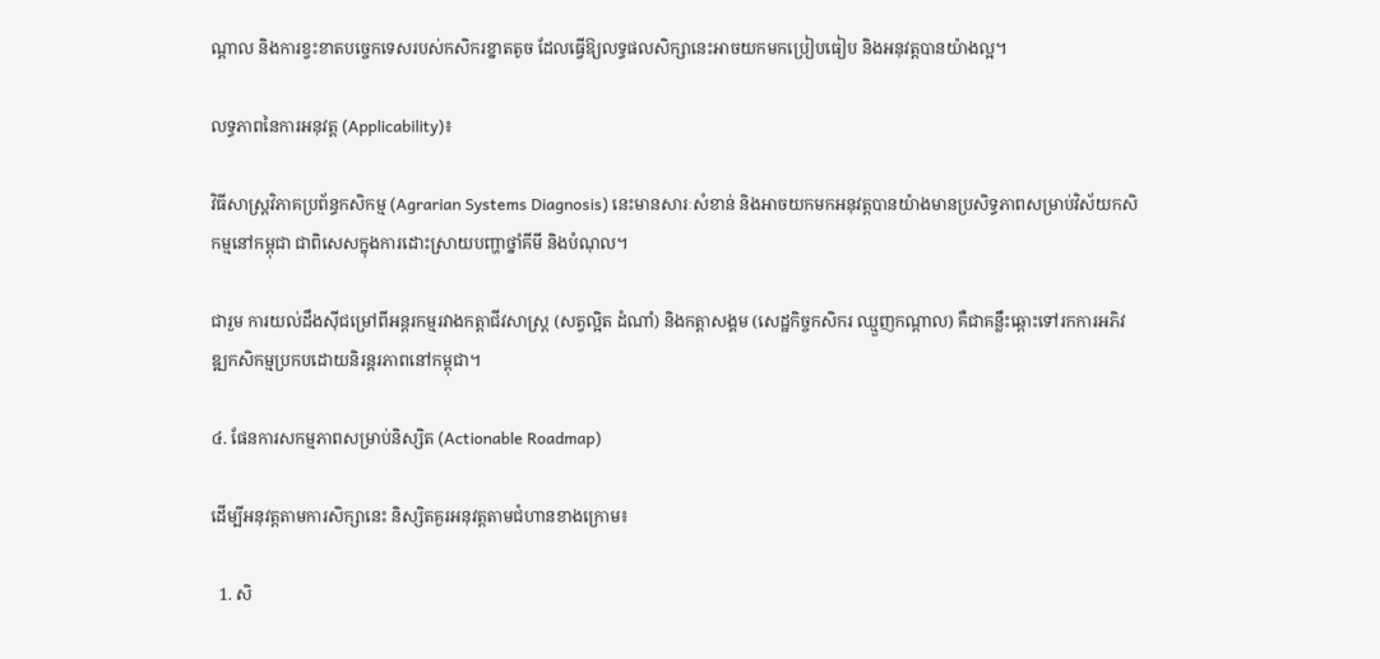ណ្តាល និងការខ្វះខាតបច្ចេកទេសរបស់កសិករខ្នាតតូច ដែលធ្វើឱ្យលទ្ធផលសិក្សានេះអាចយកមកប្រៀបធៀប និងអនុវត្តបានយ៉ាងល្អ។

លទ្ធភាពនៃការអនុវត្ត (Applicability)៖

វិធីសាស្ត្រវិភាគប្រព័ន្ធកសិកម្ម (Agrarian Systems Diagnosis) នេះមានសារៈសំខាន់ និងអាចយកមកអនុវត្តបានយ៉ាងមានប្រសិទ្ធភាពសម្រាប់វិស័យកសិកម្មនៅកម្ពុជា ជាពិសេសក្នុងការដោះស្រាយបញ្ហាថ្នាំគីមី និងបំណុល។

ជារួម ការយល់ដឹងស៊ីជម្រៅពីអន្តរកម្មរវាងកត្តាជីវសាស្ត្រ (សត្វល្អិត ដំណាំ) និងកត្តាសង្គម (សេដ្ឋកិច្ចកសិករ ឈ្មួញកណ្តាល) គឺជាគន្លឹះឆ្ពោះទៅរកការអភិវឌ្ឍកសិកម្មប្រកបដោយនិរន្តរភាពនៅកម្ពុជា។

៤. ផែនការសកម្មភាពសម្រាប់និស្សិត (Actionable Roadmap)

ដើម្បីអនុវត្តតាមការសិក្សានេះ និស្សិតគួរអនុវត្តតាមជំហានខាងក្រោម៖

  1. សិ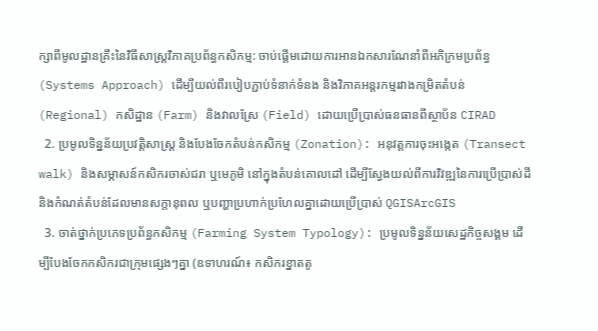ក្សាពីមូលដ្ឋានគ្រឹះនៃវិធីសាស្ត្រវិភាគប្រព័ន្ធកសិកម្ម: ចាប់ផ្តើមដោយការអានឯកសារណែនាំពីអភិក្រមប្រព័ន្ធ (Systems Approach) ដើម្បីយល់ពីរបៀបភ្ជាប់ទំនាក់ទំនង និងវិភាគអន្តរកម្មរវាងកម្រិតតំបន់ (Regional) កសិដ្ឋាន (Farm) និងវាលស្រែ (Field) ដោយប្រើប្រាស់ធនធានពីស្ថាប័ន CIRAD
  2. ប្រមូលទិន្នន័យប្រវត្តិសាស្ត្រ និងបែងចែកតំបន់កសិកម្ម (Zonation): អនុវត្តការចុះអង្កេត (Transect walk) និងសម្ភាសន៍កសិករចាស់ជរា ឬមេភូមិ នៅក្នុងតំបន់គោលដៅ ដើម្បីស្វែងយល់ពីការវិវឌ្ឍនៃការប្រើប្រាស់ដី និងកំណត់តំបន់ដែលមានសក្តានុពល ឬបញ្ហាប្រហាក់ប្រហែលគ្នាដោយប្រើប្រាស់ QGISArcGIS
  3. ចាត់ថ្នាក់ប្រភេទប្រព័ន្ធកសិកម្ម (Farming System Typology): ប្រមូលទិន្នន័យសេដ្ឋកិច្ចសង្គម ដើម្បីបែងចែកកសិករជាក្រុមផ្សេងៗគ្នា (ឧទាហរណ៍៖ កសិករខ្នាតតូ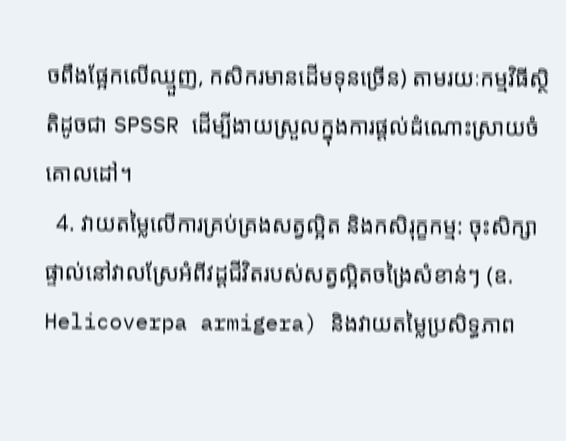ចពឹងផ្អែកលើឈ្មួញ, កសិករមានដើមទុនច្រើន) តាមរយៈកម្មវិធីស្ថិតិដូចជា SPSSR ដើម្បីងាយស្រួលក្នុងការផ្តល់ដំណោះស្រាយចំគោលដៅ។
  4. វាយតម្លៃលើការគ្រប់គ្រងសត្វល្អិត និងកសិរុក្ខកម្ម: ចុះសិក្សាផ្ទាល់នៅវាលស្រែអំពីវដ្តជីវិតរបស់សត្វល្អិតចង្រៃសំខាន់ៗ (ឧ. Helicoverpa armigera) និងវាយតម្លៃប្រសិទ្ធភាព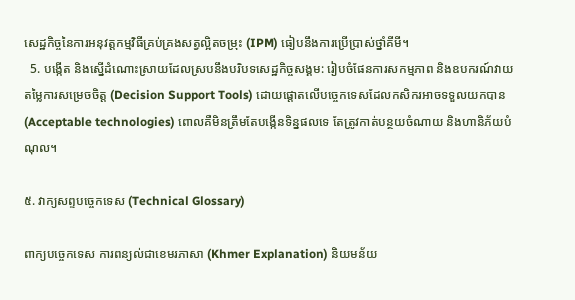សេដ្ឋកិច្ចនៃការអនុវត្តកម្មវិធីគ្រប់គ្រងសត្វល្អិតចម្រុះ (IPM) ធៀបនឹងការប្រើប្រាស់ថ្នាំគីមី។
  5. បង្កើត និងស្នើដំណោះស្រាយដែលស្របនឹងបរិបទសេដ្ឋកិច្ចសង្គម: រៀបចំផែនការសកម្មភាព និងឧបករណ៍វាយតម្លៃការសម្រេចចិត្ត (Decision Support Tools) ដោយផ្តោតលើបច្ចេកទេសដែលកសិករអាចទទួលយកបាន (Acceptable technologies) ពោលគឺមិនត្រឹមតែបង្កើនទិន្នផលទេ តែត្រូវកាត់បន្ថយចំណាយ និងហានិភ័យបំណុល។

៥. វាក្យសព្ទបច្ចេកទេស (Technical Glossary)

ពាក្យបច្ចេកទេស ការពន្យល់ជាខេមរភាសា (Khmer Explanation) និយមន័យ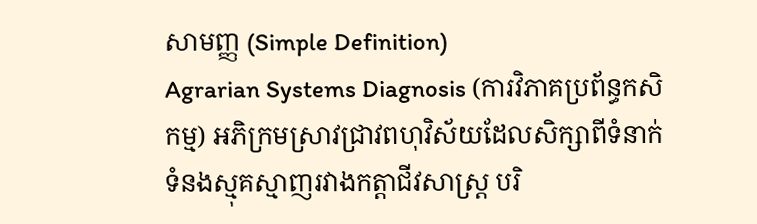សាមញ្ញ (Simple Definition)
Agrarian Systems Diagnosis (ការវិភាគប្រព័ន្ធកសិកម្ម) អភិក្រមស្រាវជ្រាវពហុវិស័យដែលសិក្សាពីទំនាក់ទំនងស្មុគស្មាញរវាងកត្តាជីវសាស្ត្រ បរិ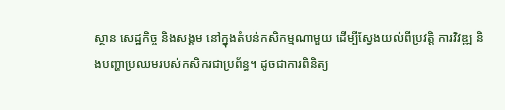ស្ថាន សេដ្ឋកិច្ច និងសង្គម នៅក្នុងតំបន់កសិកម្មណាមួយ ដើម្បីស្វែងយល់ពីប្រវត្តិ ការវិវឌ្ឍ និងបញ្ហាប្រឈមរបស់កសិករជាប្រព័ន្ធ។ ដូចជាការពិនិត្យ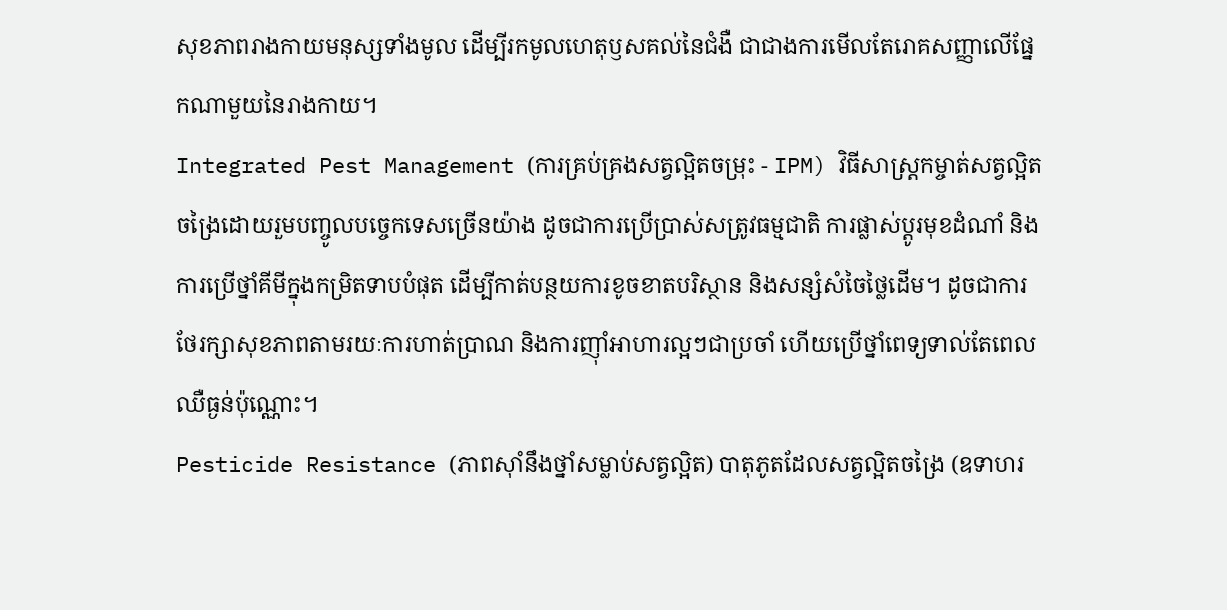សុខភាពរាងកាយមនុស្សទាំងមូល ដើម្បីរកមូលហេតុឫសគល់នៃជំងឺ ជាជាងការមើលតែរោគសញ្ញាលើផ្នែកណាមួយនៃរាងកាយ។
Integrated Pest Management (ការគ្រប់គ្រងសត្វល្អិតចម្រុះ - IPM) វិធីសាស្ត្រកម្ចាត់សត្វល្អិតចង្រៃដោយរួមបញ្ចូលបច្ចេកទេសច្រើនយ៉ាង ដូចជាការប្រើប្រាស់សត្រូវធម្មជាតិ ការផ្លាស់ប្តូរមុខដំណាំ និងការប្រើថ្នាំគីមីក្នុងកម្រិតទាបបំផុត ដើម្បីកាត់បន្ថយការខូចខាតបរិស្ថាន និងសន្សំសំចៃថ្លៃដើម។ ដូចជាការថែរក្សាសុខភាពតាមរយៈការហាត់ប្រាណ និងការញ៉ាំអាហារល្អៗជាប្រចាំ ហើយប្រើថ្នាំពេទ្យទាល់តែពេលឈឺធ្ងន់ប៉ុណ្ណោះ។
Pesticide Resistance (ភាពស៊ាំនឹងថ្នាំសម្លាប់សត្វល្អិត) បាតុភូតដែលសត្វល្អិតចង្រៃ (ឧទាហរ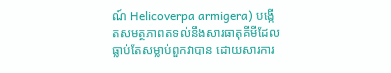ណ៍ Helicoverpa armigera) បង្កើតសមត្ថភាពតទល់នឹងសារធាតុគីមីដែលធ្លាប់តែសម្លាប់ពួកវាបាន ដោយសារការ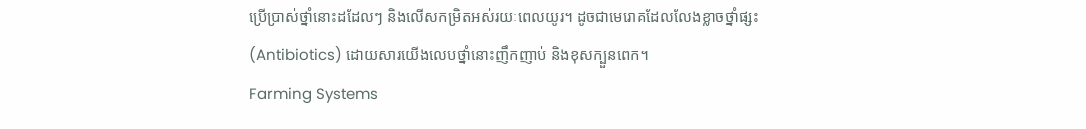ប្រើប្រាស់ថ្នាំនោះដដែលៗ និងលើសកម្រិតអស់រយៈពេលយូរ។ ដូចជាមេរោគដែលលែងខ្លាចថ្នាំផ្សះ (Antibiotics) ដោយសារយើងលេបថ្នាំនោះញឹកញាប់ និងខុសក្បួនពេក។
Farming Systems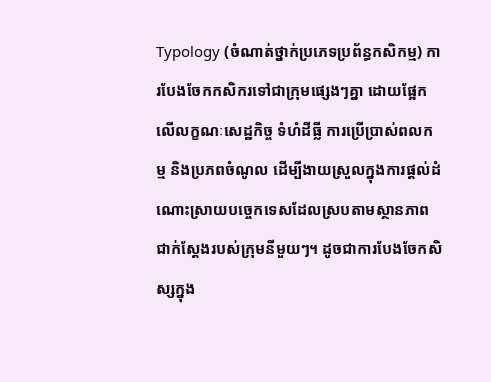Typology (ចំណាត់ថ្នាក់ប្រភេទប្រព័ន្ធកសិកម្ម) ការបែងចែកកសិករទៅជាក្រុមផ្សេងៗគ្នា ដោយផ្អែកលើលក្ខណៈសេដ្ឋកិច្ច ទំហំដីធ្លី ការប្រើប្រាស់ពលកម្ម និងប្រភពចំណូល ដើម្បីងាយស្រួលក្នុងការផ្តល់ដំណោះស្រាយបច្ចេកទេសដែលស្របតាមស្ថានភាពជាក់ស្តែងរបស់ក្រុមនីមួយៗ។ ដូចជាការបែងចែកសិស្សក្នុង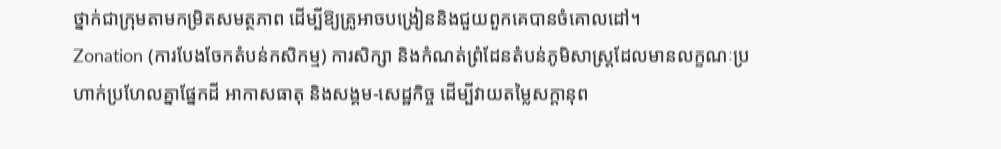ថ្នាក់ជាក្រុមតាមកម្រិតសមត្ថភាព ដើម្បីឱ្យគ្រូអាចបង្រៀននិងជួយពួកគេបានចំគោលដៅ។
Zonation (ការបែងចែកតំបន់កសិកម្ម) ការសិក្សា និងកំណត់ព្រំដែនតំបន់ភូមិសាស្ត្រដែលមានលក្ខណៈប្រហាក់ប្រហែលគ្នាផ្នែកដី អាកាសធាតុ និងសង្គម-សេដ្ឋកិច្ច ដើម្បីវាយតម្លៃសក្តានុព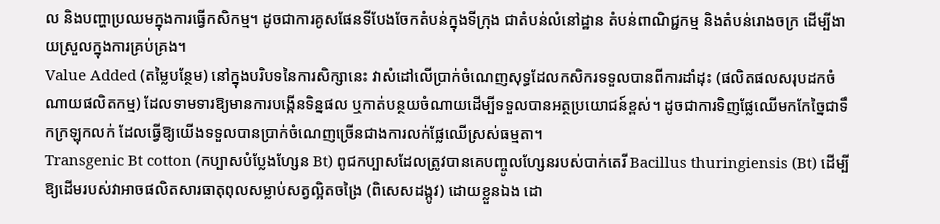ល និងបញ្ហាប្រឈមក្នុងការធ្វើកសិកម្ម។ ដូចជាការគូសផែនទីបែងចែកតំបន់ក្នុងទីក្រុង ជាតំបន់លំនៅដ្ឋាន តំបន់ពាណិជ្ជកម្ម និងតំបន់រោងចក្រ ដើម្បីងាយស្រួលក្នុងការគ្រប់គ្រង។
Value Added (តម្លៃបន្ថែម) នៅក្នុងបរិបទនៃការសិក្សានេះ វាសំដៅលើប្រាក់ចំណេញសុទ្ធដែលកសិករទទួលបានពីការដាំដុះ (ផលិតផលសរុបដកចំណាយផលិតកម្ម) ដែលទាមទារឱ្យមានការបង្កើនទិន្នផល ឬកាត់បន្ថយចំណាយដើម្បីទទួលបានអត្ថប្រយោជន៍ខ្ពស់។ ដូចជាការទិញផ្លែឈើមកកែច្នៃជាទឹកក្រឡុកលក់ ដែលធ្វើឱ្យយើងទទួលបានប្រាក់ចំណេញច្រើនជាងការលក់ផ្លែឈើស្រស់ធម្មតា។
Transgenic Bt cotton (កប្បាសបំប្លែងហ្សែន Bt) ពូជកប្បាសដែលត្រូវបានគេបញ្ចូលហ្សែនរបស់បាក់តេរី Bacillus thuringiensis (Bt) ដើម្បីឱ្យដើមរបស់វាអាចផលិតសារធាតុពុលសម្លាប់សត្វល្អិតចង្រៃ (ពិសេសដង្កូវ) ដោយខ្លួនឯង ដោ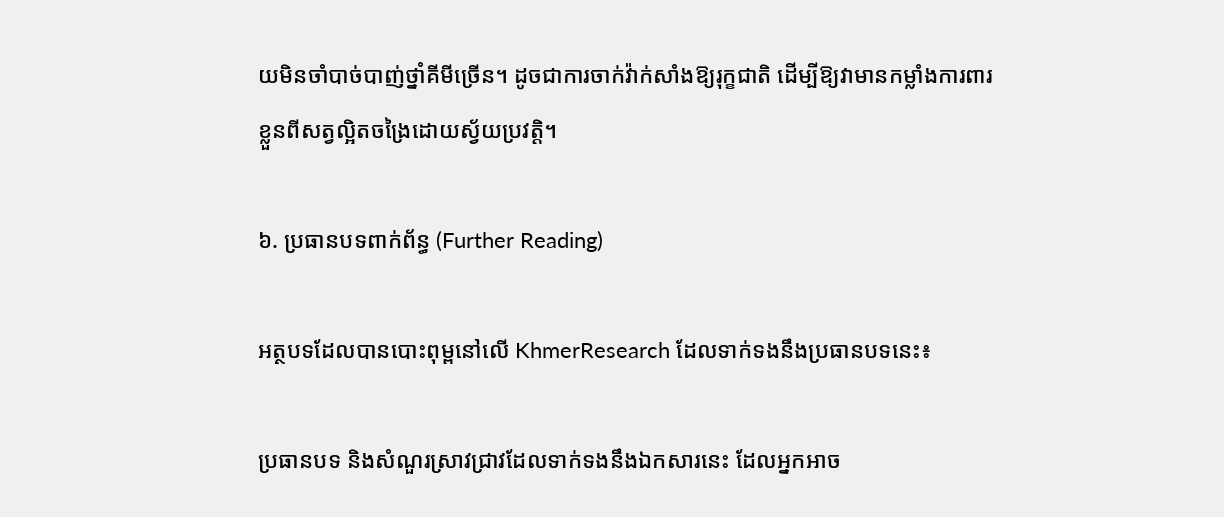យមិនចាំបាច់បាញ់ថ្នាំគីមីច្រើន។ ដូចជាការចាក់វ៉ាក់សាំងឱ្យរុក្ខជាតិ ដើម្បីឱ្យវាមានកម្លាំងការពារខ្លួនពីសត្វល្អិតចង្រៃដោយស្វ័យប្រវត្តិ។

៦. ប្រធានបទពាក់ព័ន្ធ (Further Reading)

អត្ថបទដែលបានបោះពុម្ពនៅលើ KhmerResearch ដែលទាក់ទងនឹងប្រធានបទនេះ៖

ប្រធានបទ និងសំណួរស្រាវជ្រាវដែលទាក់ទងនឹងឯកសារនេះ ដែលអ្នកអាច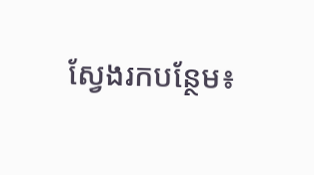ស្វែងរកបន្ថែម៖